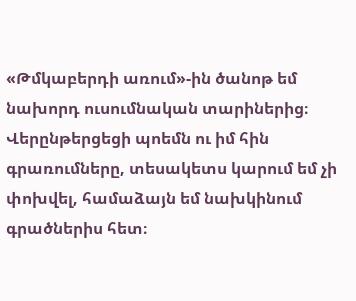«Թմկաբերդի առում»-ին ծանոթ եմ նախորդ ուսումնական տարիներից։ Վերընթերցեցի պոեմն ու իմ հին գրառումները, տեսակետս կարում եմ չի փոխվել, համաձայն եմ նախկինում գրածներիս հետ։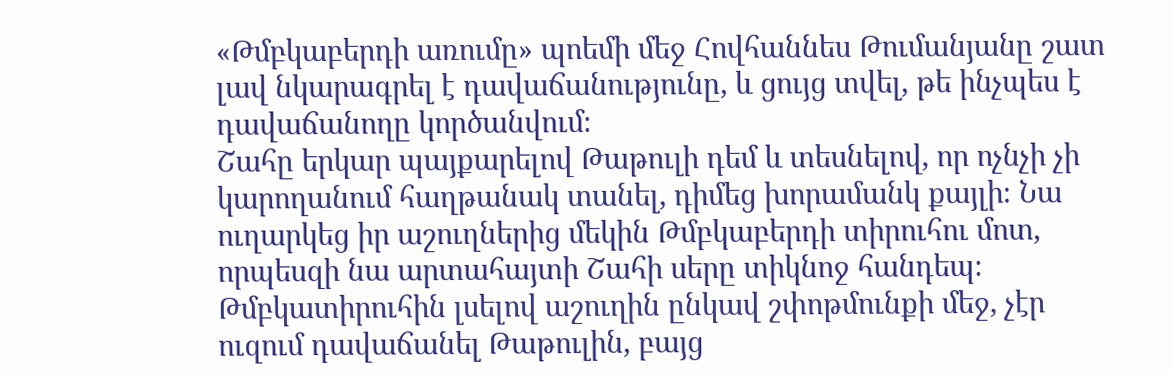«Թմբկաբերդի առումը» պոեմի մեջ Հովհաննես Թումանյանը շատ լավ նկարագրել է դավաճանությունը, և ցույց տվել, թե ինչպես է դավաճանողը կործանվում։
Շահը երկար պայքարելով Թաթուլի դեմ և տեսնելով, որ ոչնչի չի կարողանում հաղթանակ տանել, դիմեց խորամանկ քայլի։ Նա ուղարկեց իր աշուղներից մեկին Թմբկաբերդի տիրուհու մոտ, որպեսզի նա արտահայտի Շահի սերը տիկնոջ հանդեպ։ Թմբկատիրուհին լսելով աշուղին ընկավ շփոթմունքի մեջ, չէր ուզում դավաճանել Թաթուլին, բայց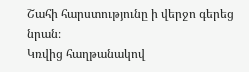Շահի հարստությունը ի վերջո գերեց նրան։
Կռվից հաղթանակով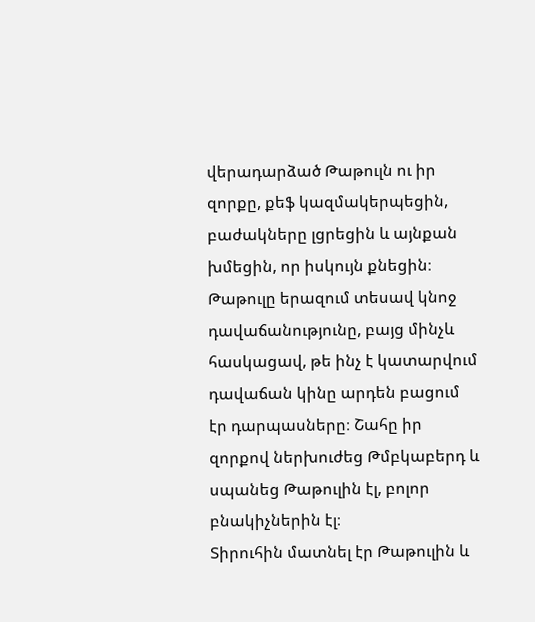վերադարձած Թաթուլն ու իր զորքը, քեֆ կազմակերպեցին, բաժակները լցրեցին և այնքան խմեցին, որ իսկույն քնեցին։ Թաթուլը երազում տեսավ կնոջ դավաճանությունը, բայց մինչև հասկացավ, թե ինչ է կատարվում դավաճան կինը արդեն բացում էր դարպասները։ Շահը իր զորքով ներխուժեց Թմբկաբերդ և սպանեց Թաթուլին էլ, բոլոր բնակիչներին էլ։
Տիրուհին մատնել էր Թաթուլին և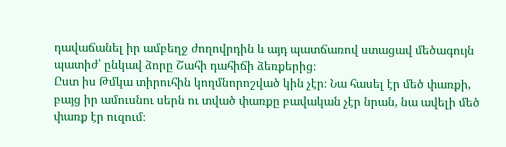դավաճանել իր ամբեղջ ժողովրդին և այդ պատճառով ստացավ մեծագույն պատիժ՝ ընկավ ձորը Շահի դահիճի ձեռքերից։
Ըստ իս Թմկա տիրուհին կողմնորոշված կին չէր։ Նա հասել էր մեծ փառքի, բայց իր ամուսնու սերն ու տված փառքը բավական չէր նրան, նա ավելի մեծ փառք էր ուզում։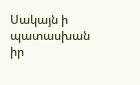Սակայն ի պատասխան իր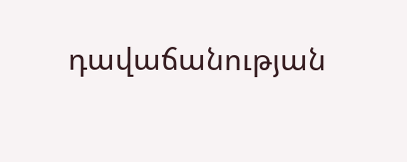դավաճանության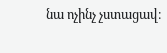նա ոչինչ չստացավ։